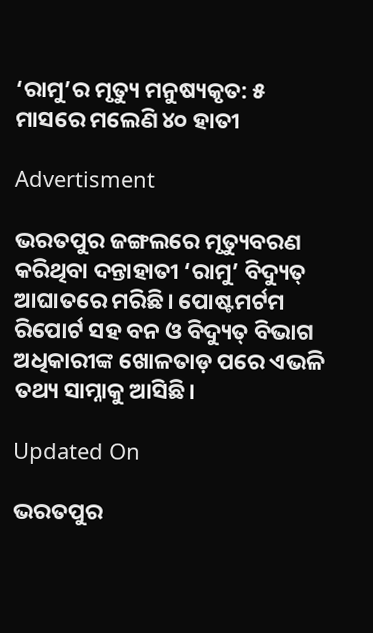‘ରାମୁ’ର ମୃତ୍ୟୁ ମନୁଷ୍ୟକୃତ: ୫ ମାସରେ ମଲେଣି ୪୦ ହାତୀ

Advertisment

ଭରତପୁର ଜଙ୍ଗଲରେ ମୃତ୍ୟୁବରଣ କରିଥିବା ଦନ୍ତାହାତୀ ‘ରାମୁ’ ବିଦ୍ୟୁତ୍‌ ଆଘାତରେ ମରିଛି। ପୋଷ୍ଟମର୍ଟମ ରିପୋର୍ଟ ସହ ବନ ଓ ବିଦ୍ୟୁତ୍‌ ବିଭାଗ ଅଧିକାରୀଙ୍କ ଖୋଳତାଡ଼ ପରେ ଏଭଳି ତଥ୍ୟ ସାମ୍ନାକୁ ଆସିଛି।

Updated On

ଭରତପୁର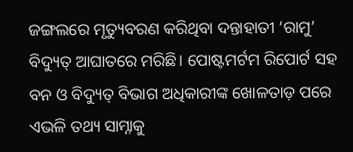ଜଙ୍ଗଲରେ ମୃତ୍ୟୁବରଣ କରିଥିବା ଦନ୍ତାହାତୀ ‘ରାମୁ’ ବିଦ୍ୟୁତ୍‌ ଆଘାତରେ ମରିଛି। ପୋଷ୍ଟମର୍ଟମ ରିପୋର୍ଟ ସହ ବନ ଓ ବିଦ୍ୟୁତ୍‌ ବିଭାଗ ଅଧିକାରୀଙ୍କ ଖୋଳତାଡ଼ ପରେ ଏଭଳି ତଥ୍ୟ ସାମ୍ନାକୁ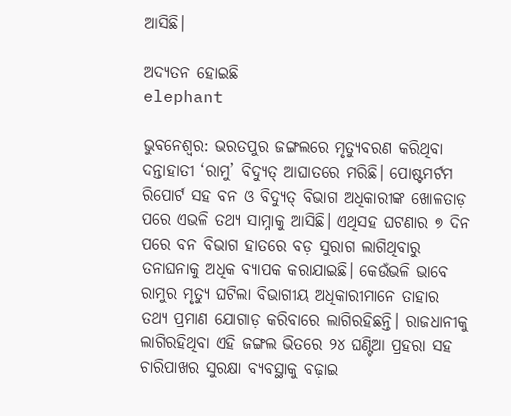ଆସିଛି।

ଅଦ୍ୟତନ ହୋଇଛି
elephant

ଭୁବନେଶ୍ବର: ଭରତପୁର ଜଙ୍ଗଲରେ ମୃତ୍ୟୁବରଣ କରିଥିବା ଦନ୍ତାହାତୀ ‘ରାମୁ’ ବିଦ୍ୟୁତ୍‌ ଆଘାତରେ ମରିଛି। ପୋଷ୍ଟମର୍ଟମ ରିପୋର୍ଟ ସହ ବନ ଓ ବିଦ୍ୟୁତ୍‌ ବିଭାଗ ଅଧିକାରୀଙ୍କ ଖୋଳତାଡ଼ ପରେ ଏଭଳି ତଥ୍ୟ ସାମ୍ନାକୁ ଆସିଛି। ଏଥିସହ ଘଟଣାର ୭ ଦିନ ପରେ ବନ ବିଭାଗ ହାତରେ ବଡ଼ ସୁରାଗ ଲାଗିଥିବାରୁ ତନାଘନାକୁ ଅଧିକ ବ୍ୟାପକ କରାଯାଇଛି। କେଉଁଭଳି ଭାବେ ରାମୁର ମୃତ୍ୟୁ ଘଟିଲା ବିଭାଗୀୟ ଅଧିକାରୀମାନେ ତାହାର ତଥ୍ୟ ପ୍ରମାଣ ଯୋଗାଡ଼ କରିବାରେ ଲାଗିରହିଛନ୍ତି। ରାଜଧାନୀକୁ ଲାଗିରହିଥିବା ଏହି ଜଙ୍ଗଲ ଭିତରେ ୨୪ ଘଣ୍ଟିଆ ପ୍ରହରା ସହ ଚାରିପାଖର ସୁରକ୍ଷା ବ୍ୟବସ୍ଥାକୁ ବଢ଼ାଇ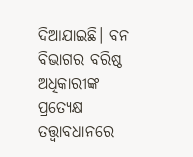ଦିଆଯାଇଛି। ବନ ବିଭାଗର ବରିଷ୍ଠ ଅଧିକାରୀଙ୍କ ପ୍ରତ୍ୟେକ୍ଷ ତତ୍ତ୍ବାବଧାନରେ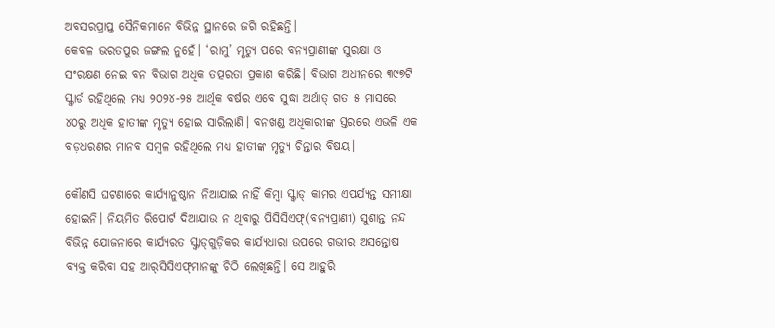ଅବସରପ୍ରାପ୍ତ ସୈନିକମାନେ ବିଭିନ୍ନ ସ୍ଥାନରେ ଜଗି ରହିଛନ୍ତି।
କେବଳ ଭରତପୁର ଜଙ୍ଗଲ ନୁହେଁ। ‘ରାମୁ’ ମୃତ୍ୟୁ ପରେ ବନ୍ୟପ୍ରାଣୀଙ୍କ ସୁରକ୍ଷା ଓ ସଂରକ୍ଷଣ ନେଇ ବନ ବିଭାଗ ଅଧିକ ତତ୍ପରତା ପ୍ରକାଶ କରିଛି। ବିଭାଗ ଅଧୀନରେ ୩୯୭ଟି ସ୍କ୍ୱାର୍ଡ ରହିଥି‌ଲେ ମଧ୍ୟ ୨୦୨୪-୨୫ ଆର୍ଥିକ ବର୍ଷର ଏବେ ସୁଦ୍ଧା ଅର୍ଥାତ୍‌ ଗତ ୫ ମାସରେ ୪୦ରୁ ଅଧିକ ହାତୀଙ୍କ ମୃତ୍ୟୁ ହୋଇ ସାରିଲାଣି। ବନଖଣ୍ଡ ଅଧିକାରୀଙ୍କ ସ୍ତରରେ ଏଭଳି ଏକ ବଡ଼ଧରଣର ମାନବ ସମ୍ବଳ ରହିଥିଲେ ମଧ୍ୟ ହାତୀଙ୍କ ମୃତ୍ୟୁ ଚିନ୍ତାର ବିଷୟ।

କୌଣସି ଘଟଣାରେ କାର୍ଯ୍ୟାନୁଷ୍ଠାନ ନିଆଯାଇ ନାହିଁ କିମ୍ବା ସ୍କ୍ୱାଡ୍‌ କାମର ଏପର୍ଯ୍ୟନ୍ତ ସମୀକ୍ଷା ହୋଇନି। ନିୟମିତ ରିପୋର୍ଟ ଦିଆଯାଉ ନ ଥିବାରୁ ପିସିସିଏଫ୍‌(ବନ୍ୟପ୍ରାଣୀ) ସୁଶାନ୍ତ ନନ୍ଦ ବିଭିନ୍ନ ଯୋଜନାରେ କାର୍ଯ୍ୟରତ ସ୍କ୍ୱାଡ୍‌ଗୁଡ଼ିକର କାର୍ଯ୍ୟଧାରା ଉପରେ ଗଭୀର ଅସନ୍ତୋଷ ବ୍ୟକ୍ତ କରିବା ସହ ଆର୍‌ସିସିଏଫ୍‌ମାନଙ୍କୁ ଚିଠି ଲେଖିଛନ୍ତି। ସେ ଆହୁରି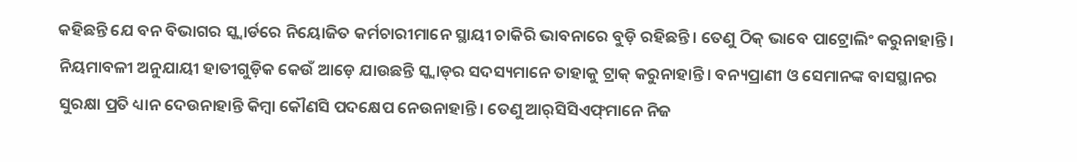କହିଛନ୍ତି ଯେ ବନ ବିଭାଗର ସ୍କ୍ୱାର୍ଡରେ ନିୟୋଜିତ କର୍ମଚାରୀମାନେ ସ୍ଥାୟୀ ଚାକିରି ଭାବନାରେ ବୁଡ଼ି ରହିଛନ୍ତି। ତେଣୁ ଠିକ୍‌ ଭାବେ ପାଟ୍ରୋଲିଂ କରୁନାହାନ୍ତି। ନିୟମାବଳୀ ଅନୁଯାୟୀ ହାତୀଗୁଡ଼ିକ କେଉଁ ଆଡ଼େ ଯାଉଛନ୍ତି ସ୍କ୍ବାଡ୍‌ର ସଦସ୍ୟମାନେ ତାହାକୁ ଟ୍ରାକ୍‌ କରୁନାହାନ୍ତି। ବନ୍ୟପ୍ରାଣୀ ଓ ସେମାନଙ୍କ ବାସସ୍ଥାନର ସୁରକ୍ଷା ପ୍ରତି ଧ୍ୟାନ ଦେଉନାହାନ୍ତି କିମ୍ବା କୌଣସି ପଦକ୍ଷେପ ନେଉନାହାନ୍ତି। ତେଣୁ ଆର୍‌ସିସିଏଫ୍‌ମାନେ ନିଜ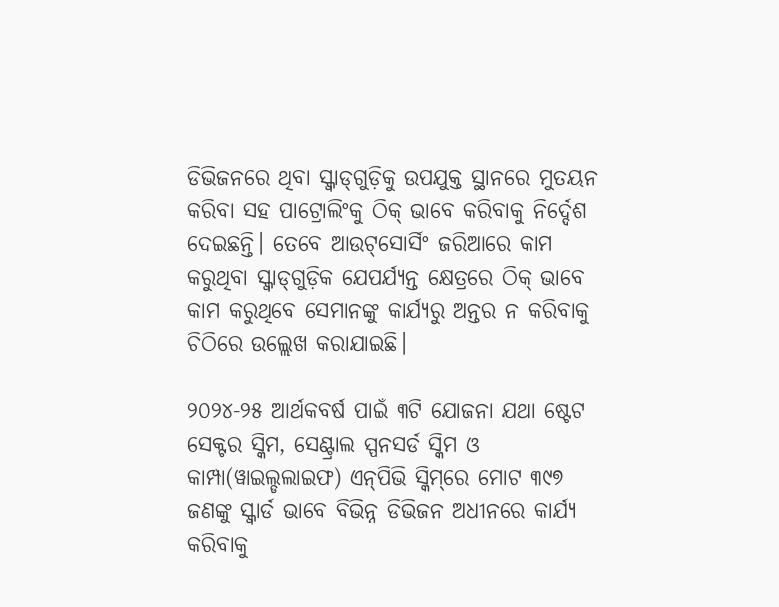ଡିଭିଜନରେ ଥିବା ସ୍କ୍ୱାଡ୍‌ଗୁଡ଼ିକୁ ଉପଯୁକ୍ତ ସ୍ଥାନରେ ମୁତୟନ କରିବା ସହ ପାଟ୍ରୋଲିଂକୁ ଠିକ୍ ଭାବେ କରିବାକୁ ନିର୍ଦ୍ଦେଶ ଦେଇଛନ୍ତି। ତେବେ ଆଉଟ୍‌ସୋର୍ସିଂ ଜରିଆରେ କାମ କରୁଥିବା ସ୍କ୍ୱାଡ୍‌ଗୁଡ଼ିକ ଯେପର୍ଯ୍ୟନ୍ତ କ୍ଷେତ୍ରରେ ଠିକ୍‌ ଭାବେ କାମ କରୁଥିବେ ସେମାନଙ୍କୁ କାର୍ଯ୍ୟରୁ ଅନ୍ତର ନ କରିବାକୁ ଚିଠିରେ ଉଲ୍ଲେଖ କରାଯାଇଛି।

୨୦୨୪-୨୫ ଆର୍ଥକବର୍ଷ ପାଇଁ ୩ଟି ଯୋଜନା ଯଥା ଷ୍ଟେଟ ସେକ୍ଟର ସ୍କିମ, ସେଣ୍ଟ୍ରାଲ ସ୍ପନସର୍ଡ ସ୍କିମ ଓ କାମ୍ପା(ୱାଇଲ୍ଡଲାଇଫ) ଏନ୍‌ପିଭି ସ୍କିମ୍‌ରେ ମୋଟ ୩୯୭ ଜଣଙ୍କୁ ସ୍କ୍ୱାର୍ଡ ଭାବେ ବିଭିନ୍ନ ଡିଭିଜନ ଅଧୀନରେ କାର୍ଯ୍ୟ କରିବାକୁ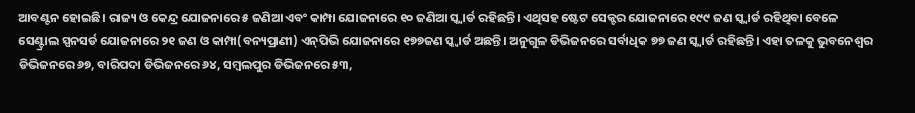ଆବଣ୍ଟନ ହୋଇଛି। ରାଜ୍ୟ ଓ କେନ୍ଦ୍ର ଯୋଜନାରେ ୫ ଜଣିଆ ଏବଂ କାମ୍ପା ଯୋଜନାରେ ୧୦ ଜଣିଆ ସ୍କ୍ୱାର୍ଡ ରହିଛନ୍ତି। ଏଥିସହ ଷ୍ଟେଟ ସେକ୍ଟର ଯୋଜନାରେ ୧୯୯ ଜଣ ସ୍କ୍ୱାର୍ଡ ରହିଥିବା ବେଳେ ସେଣ୍ଟ୍ରାଲ ସ୍ପନସର୍ଡ ଯୋଜନାରେ ୨୧ ଜଣ ଓ କାମ୍ପା(ବନ୍ୟପ୍ରାଣୀ) ଏନ୍‌ପିଭି ଯୋଜନାରେ ୧୭୭ଜଣ ସ୍କ୍ୱାର୍ଡ ଅଛନ୍ତି। ଅନୁଗୁଳ ଡିଭିଜନରେ ସର୍ବାଧିକ ୭୭ ଜଣ ସ୍କ୍ୱାର୍ଡ ରହିଛନ୍ତି। ଏହା ତଳକୁ ଭୁବନେଶ୍ବର ଡିଭିଜନରେ ୬୭, ବାରିପଦା ଡିଭିଜନରେ ୬୪, ସମ୍ବଲପୁର ଡିଭିଜନରେ ୫୩,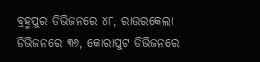ବ୍ରହ୍ମପୁର ଡିଭିଜନରେ ୪୮, ରାଉରକେଲା ଡିଭିଜନରେ ୩୬, କୋରାପୁଟ ଡିଭିଜନରେ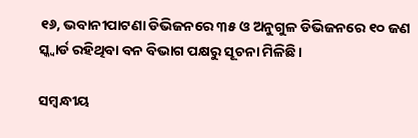୧୬, ଭବାନୀପାଟଣା ଡିଭିଜନରେ ୩୫ ଓ ଅନୁଗୁଳ ଡିଭିଜନରେ ୧୦ ଜଣ ସ୍କ୍ୱାର୍ଡ ରହିଥିବା ବନ ବିଭାଗ ପକ୍ଷରୁ ସୂଚନା ମିଳିଛି।

ସମ୍ବନ୍ଧୀୟ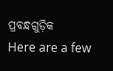ପ୍ରବନ୍ଧଗୁଡ଼ିକ
Here are a few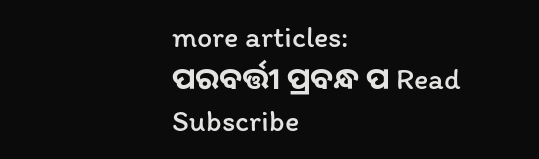more articles:
ପରବର୍ତ୍ତୀ ପ୍ରବନ୍ଧ ପ Read
Subscribe